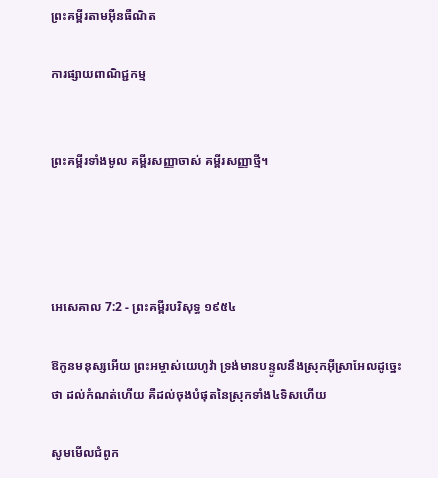ព្រះគម្ពីរតាមអ៊ីនធឺណិត

ការផ្សាយពាណិជ្ជកម្ម


ព្រះគម្ពីរទាំងមូល គម្ពីរសញ្ញាចាស់ គម្ពីរសញ្ញាថ្មី។




អេ‌សេ‌គាល 7:2 - ព្រះគម្ពីរបរិសុទ្ធ ១៩៥៤

ឱកូនមនុស្សអើយ ព្រះ‌អម្ចាស់យេហូវ៉ា ទ្រង់មានបន្ទូលនឹងស្រុកអ៊ីស្រាអែលដូច្នេះថា ដល់កំណត់ហើយ គឺដល់ចុងបំផុតនៃស្រុកទាំង៤ទិសហើយ

សូមមើលជំពូក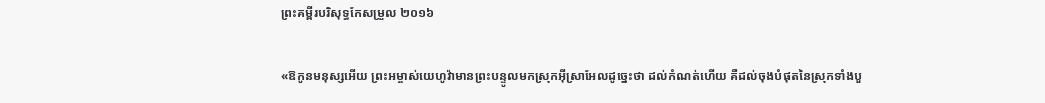ព្រះគម្ពីរបរិសុទ្ធកែសម្រួល ២០១៦

«ឱកូនមនុស្សអើយ ព្រះ‌អម្ចាស់‌យេហូវ៉ាមានព្រះ‌បន្ទូលមកស្រុកអ៊ីស្រា‌អែលដូច្នេះថា ដល់កំណត់ហើយ គឺដល់ចុងបំផុតនៃស្រុកទាំងបួ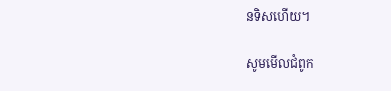នទិសហើយ។

សូមមើលជំពូក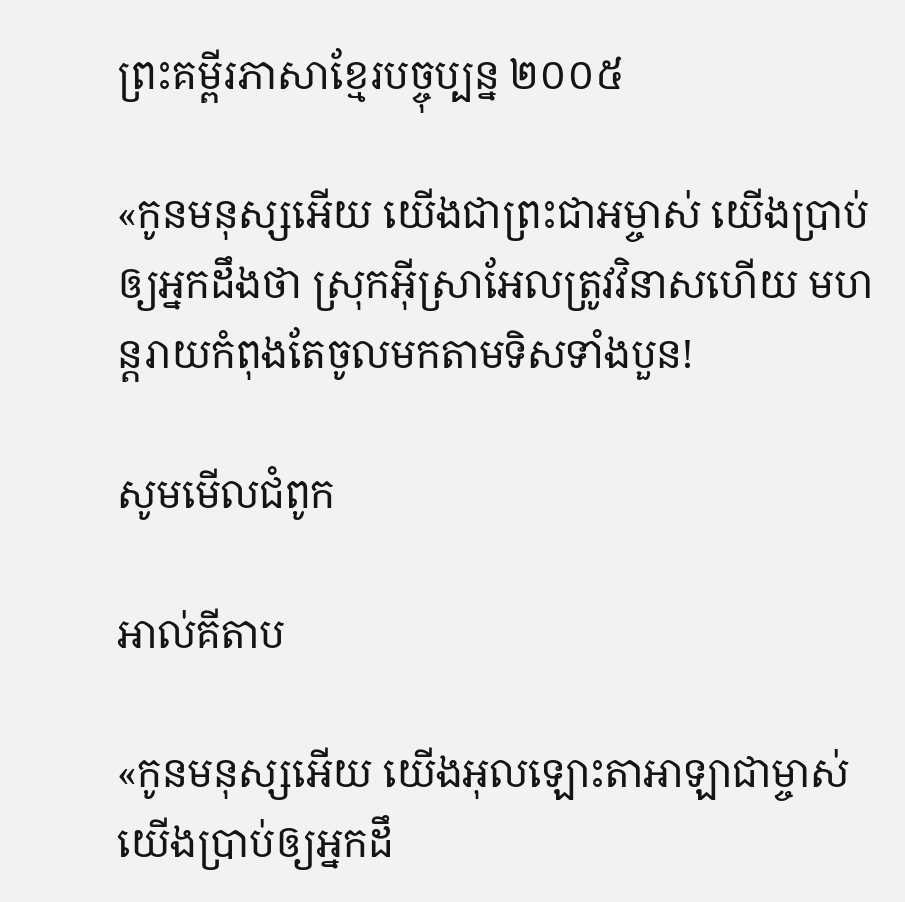ព្រះគម្ពីរភាសាខ្មែរបច្ចុប្បន្ន ២០០៥

«កូនមនុស្សអើយ យើងជាព្រះ‌ជា‌អម្ចាស់ យើងប្រាប់ឲ្យអ្នកដឹងថា ស្រុកអ៊ីស្រា‌អែលត្រូវវិនាសហើយ មហន្ត‌រាយកំពុងតែចូលមកតាមទិសទាំងបួន!

សូមមើលជំពូក

អាល់គីតាប

«កូនមនុស្សអើយ យើងអុលឡោះ‌តាអាឡាជាម្ចាស់ យើងប្រាប់ឲ្យអ្នកដឹ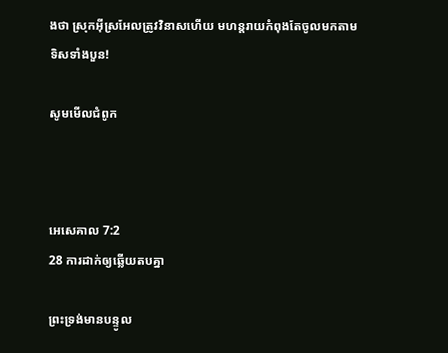ងថា ស្រុកអ៊ីស្រ‌អែលត្រូវវិនាសហើយ មហន្ត‌រាយកំពុងតែចូលមកតាមទិសទាំងបួន!

សូមមើលជំពូក



អេ‌សេ‌គាល 7:2
28 ការដាក់ឲ្យឆ្លើយតបគ្នា

ព្រះ‌ទ្រង់មានបន្ទូល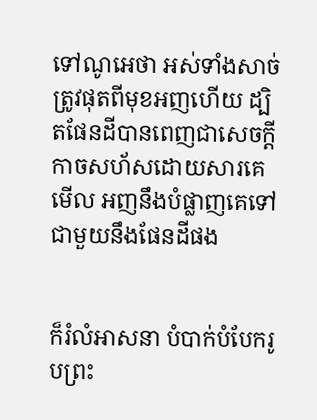ទៅណូអេថា អស់ទាំងសាច់ត្រូវផុតពីមុខអញហើយ ដ្បិតផែនដីបានពេញជាសេចក្ដីកាចសហ័សដោយ‌សារគេ មើល អញនឹងបំផ្លាញគេទៅជាមួយនឹងផែនដីផង


ក៏រំលំអាសនា បំបាក់បំបែករូបព្រះ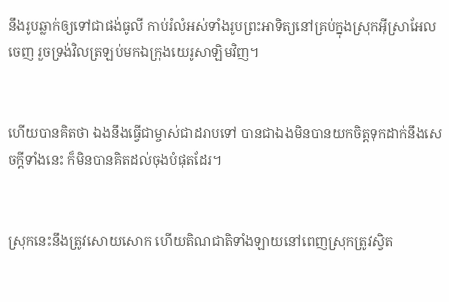នឹងរូបឆ្លាក់ឲ្យទៅជាផង់ធូលី កាប់រំលំអស់ទាំងរូបព្រះ‌អាទិត្យនៅគ្រប់ក្នុងស្រុកអ៊ីស្រាអែលចេញ រួចទ្រង់វិលត្រឡប់មកឯក្រុងយេរូ‌សាឡិមវិញ។


ហើយបានគិតថា ឯងនឹងធ្វើជាម្ចាស់ជាដរាបទៅ បានជាឯងមិនបានយកចិត្តទុកដាក់នឹងសេចក្ដីទាំងនេះ ក៏មិនបានគិតដល់ចុងបំផុតដែរ។


ស្រុកនេះនឹងត្រូវសោយសោក ហើយតិណ‌ជាតិទាំង‌ឡាយនៅពេញស្រុកត្រូវស្វិត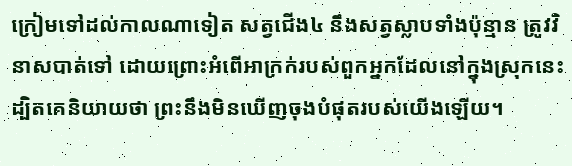ក្រៀមទៅដល់កាលណាទៀត សត្វជើង៤ នឹងសត្វស្លាបទាំងប៉ុន្មាន ត្រូវវិនាសបាត់ទៅ ដោយព្រោះអំពើអាក្រក់របស់ពួកអ្នកដែលនៅក្នុងស្រុកនេះ ដ្បិតគេនិយាយថា ព្រះនឹងមិនឃើញចុងបំផុតរបស់យើងឡើយ។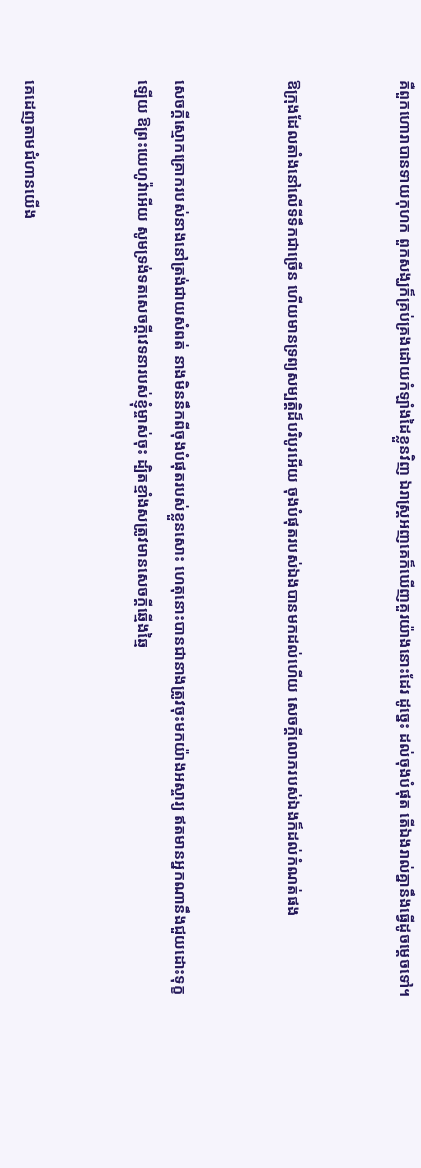គឺពួកហោរាបានទាយកុហក ពួកសង្ឃក៏គ្រប់‌គ្រងដោយកំឡាំងដៃខ្លួនវិញ ឯរាស្ត្រអញគេក៏ឃើញគួរយ៉ាងនោះដែរ ដូច្នេះ ដល់ចុងបំផុត តើឯងរាល់គ្នានឹងធ្វើដូចម្តេចទៅ។


ឱក្រុងដែលតាំងនៅលើទីទឹកជាច្រើន ហើយមានទ្រព្យសម្បត្តិដ៏បរិបូរអើយ ចុងបំផុតរបស់ឯងបានមកដល់ហើយ សេចក្ដីលោភរបស់ឯងក៏ដល់កំណត់ផង


សេចក្ដីស្មោក‌គ្រោករបស់នាងនៅត្រង់ជាយសំពត់ នាងមិននឹកពីចុងបំផុតរបស់ខ្លួនសោះ ហេតុនោះបានជានាងត្រូវចុះមកយ៉ាងអស្ចារ្យ ឥតមានអ្នកណានឹងជួយដោះទុក្ខឡើយ ឱព្រះ‌យេហូវ៉ាអើយ សូមទ្រង់ទតសេចក្ដីវេទនារបស់ខ្ញុំម្ចាស់ចុះ ដ្បិតខ្មាំងសត្រូវមានសេចក្ដីឆ្មើង‌ឆ្មៃ


គេដេញតាមជំហានយើង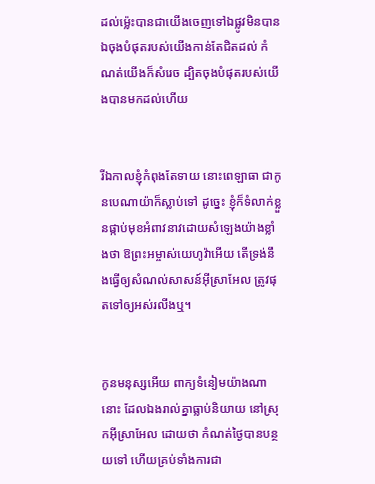ដល់ម៉្លេះបានជាយើងចេញទៅឯផ្លូវមិនបាន ឯចុងបំផុតរបស់យើងកាន់តែជិតដល់ កំណត់យើងក៏សំរេច ដ្បិតចុងបំផុតរបស់យើងបានមកដល់ហើយ


រីឯកាលខ្ញុំកំពុងតែទាយ នោះពេឡាធា ជាកូនបេណាយ៉ាក៏ស្លាប់ទៅ ដូច្នេះ ខ្ញុំក៏ទំលាក់ខ្លួនផ្កាប់មុខអំពាវ‌នាវដោយសំឡេងយ៉ាងខ្លាំងថា ឱព្រះ‌អម្ចាស់យេហូវ៉ាអើយ តើទ្រង់នឹងធ្វើឲ្យសំណល់សាសន៍អ៊ីស្រាអែល ត្រូវផុតទៅឲ្យអស់រលីងឬ។


កូនមនុស្សអើយ ពាក្យទំនៀមយ៉ាងណានោះ ដែលឯងរាល់គ្នាធ្លាប់និយាយ នៅស្រុកអ៊ីស្រាអែល ដោយថា កំណត់ថ្ងៃបានបន្ថយទៅ ហើយគ្រប់ទាំងការជា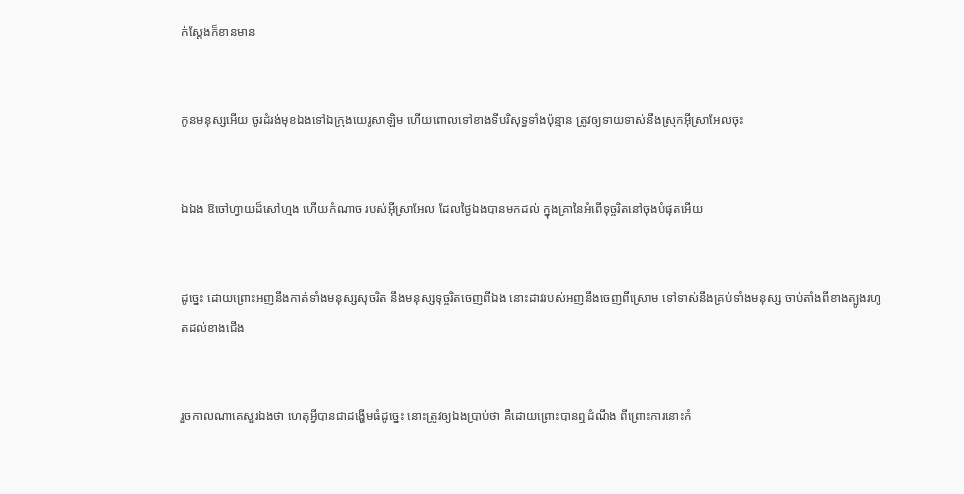ក់‌ស្តែងក៏ខានមាន


កូនមនុស្សអើយ ចូរដំរង់មុខឯងទៅឯក្រុងយេរូ‌សាឡិម ហើយពោលទៅខាងទីបរិសុទ្ធទាំងប៉ុន្មាន ត្រូវឲ្យទាយទាស់នឹងស្រុកអ៊ីស្រាអែលចុះ


ឯឯង ឱចៅហ្វាយដ៏សៅ‌ហ្មង ហើយកំណាច របស់អ៊ីស្រាអែល ដែលថ្ងៃឯងបានមកដល់ ក្នុងគ្រានៃអំពើទុច្ចរិតនៅចុងបំផុតអើយ


ដូច្នេះ ដោយព្រោះអញនឹងកាត់ទាំងមនុស្សសុចរិត នឹងមនុស្សទុច្ចរិតចេញពីឯង នោះដាវរបស់អញនឹងចេញពីស្រោម ទៅទាស់នឹងគ្រប់ទាំងមនុស្ស ចាប់តាំងពីខាងត្បូងរហូតដល់ខាងជើង


រួចកាលណាគេសួរឯងថា ហេតុអ្វីបានជាដង្ហើមធំដូច្នេះ នោះត្រូវឲ្យឯងប្រាប់ថា គឺដោយព្រោះបានឮដំណឹង ពីព្រោះការនោះកំ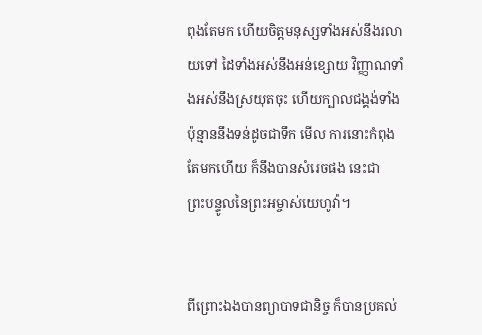ពុងតែមក ហើយចិត្តមនុស្សទាំងអស់នឹងរលាយទៅ ដៃទាំងអស់នឹងអន់ខ្សោយ វិញ្ញាណទាំងអស់នឹងស្រយុតចុះ ហើយក្បាលជង្គង់ទាំងប៉ុន្មាននឹងទន់ដូចជាទឹក មើល ការនោះកំពុងតែមកហើយ ក៏នឹងបានសំរេចផង នេះជាព្រះ‌បន្ទូលនៃព្រះ‌អម្ចាស់យេហូវ៉ា។


ពីព្រោះឯងបានព្យាបាទជានិច្ច ក៏បានប្រគល់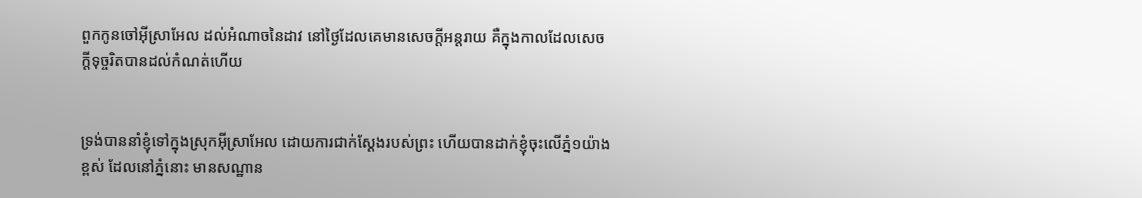ពួកកូនចៅអ៊ីស្រាអែល ដល់អំណាចនៃដាវ នៅថ្ងៃដែលគេមានសេចក្ដីអន្តរាយ គឺក្នុងកាលដែលសេចក្ដីទុច្ចរិតបានដល់កំណត់ហើយ


ទ្រង់បាននាំខ្ញុំទៅក្នុងស្រុកអ៊ីស្រាអែល ដោយការជាក់‌ស្តែងរបស់ព្រះ ហើយបានដាក់ខ្ញុំចុះលើភ្នំ១យ៉ាងខ្ពស់ ដែលនៅភ្នំនោះ មានសណ្ឋាន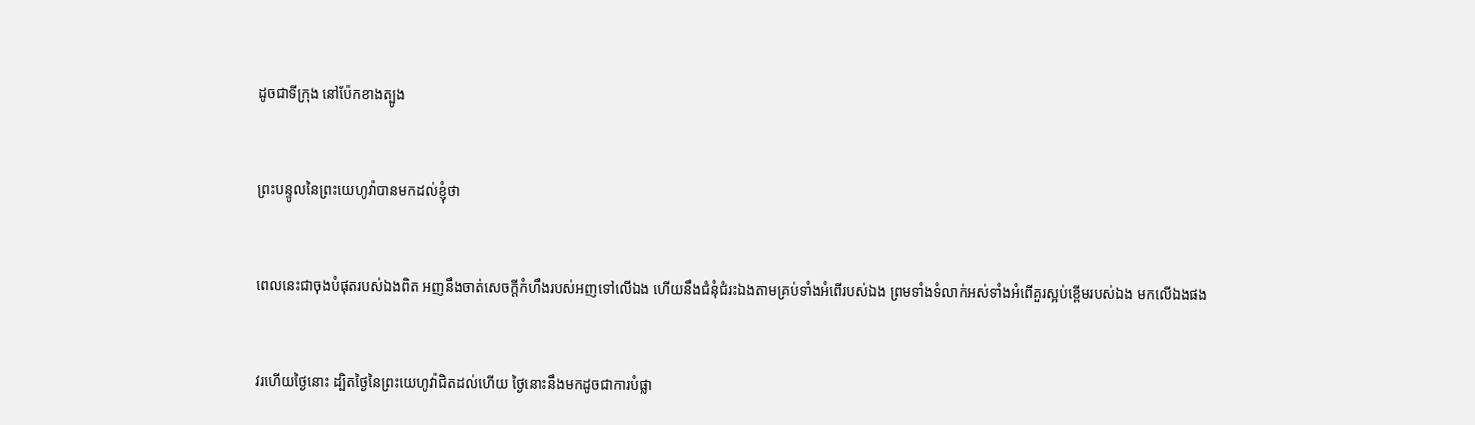ដូចជាទីក្រុង នៅប៉ែកខាងត្បូង


ព្រះ‌បន្ទូលនៃព្រះ‌យេហូវ៉ាបានមកដល់ខ្ញុំថា


ពេលនេះជាចុងបំផុតរបស់ឯងពិត អញនឹងចាត់សេចក្ដីកំហឹងរបស់អញទៅលើឯង ហើយនឹងជំនុំ‌ជំរះឯងតាមគ្រប់ទាំងអំពើរបស់ឯង ព្រមទាំងទំលាក់អស់ទាំងអំពើគួរស្អប់ខ្ពើមរបស់ឯង មកលើឯងផង


វរ‌ហើយថ្ងៃនោះ ដ្បិតថ្ងៃនៃព្រះ‌យេហូវ៉ាជិតដល់ហើយ ថ្ងៃនោះនឹងមកដូចជាការបំផ្លា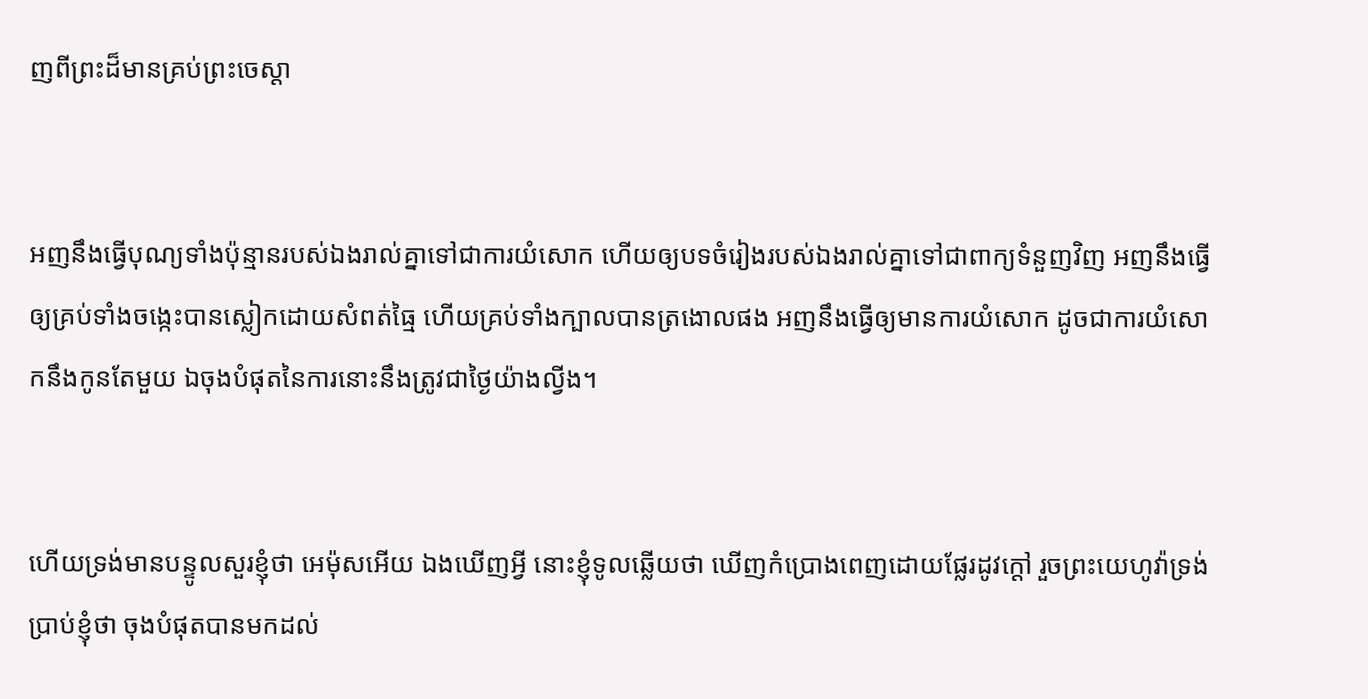ញពីព្រះដ៏មានគ្រប់ព្រះ‌ចេស្តា


អញនឹងធ្វើបុណ្យទាំងប៉ុន្មានរបស់ឯងរាល់គ្នាទៅជាការយំសោក ហើយឲ្យបទចំរៀងរបស់ឯងរាល់គ្នាទៅជាពាក្យទំនួញវិញ អញនឹងធ្វើឲ្យគ្រប់ទាំងចង្កេះបានស្លៀកដោយសំពត់ធ្មៃ ហើយគ្រប់ទាំងក្បាលបានត្រងោលផង អញនឹងធ្វើឲ្យមានការយំសោក ដូចជាការយំសោកនឹងកូនតែមួយ ឯចុងបំផុតនៃការនោះនឹងត្រូវជាថ្ងៃយ៉ាងល្វីង។


ហើយទ្រង់មានបន្ទូលសួរខ្ញុំថា អេម៉ុសអើយ ឯងឃើញអ្វី នោះខ្ញុំទូលឆ្លើយថា ឃើញកំប្រោងពេញដោយផ្លែរដូវក្តៅ រួចព្រះ‌យេហូវ៉ាទ្រង់ប្រាប់ខ្ញុំថា ចុងបំផុតបានមកដល់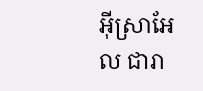អ៊ីស្រាអែល ជារា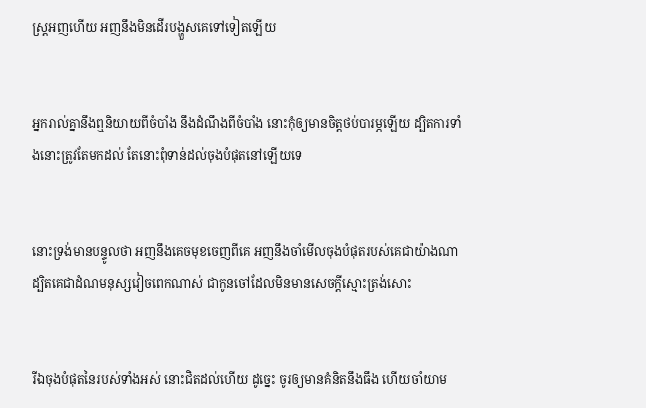ស្ត្រអញហើយ អញនឹងមិនដើរបង្ហួសគេទៅទៀតឡើយ


អ្នករាល់គ្នានឹងឮនិយាយពីចំបាំង នឹងដំណឹងពីចំបាំង នោះកុំឲ្យមានចិត្តថប់បារម្ភឡើយ ដ្បិតការទាំងនោះត្រូវតែមកដល់ តែនោះពុំទាន់ដល់ចុងបំផុតនៅឡើយទេ


នោះទ្រង់មានបន្ទូលថា អញនឹងគេចមុខចេញពីគេ អញនឹងចាំមើលចុងបំផុតរបស់គេជាយ៉ាងណា ដ្បិតគេជាដំណមនុស្សវៀចពេកណាស់ ជាកូនចៅដែលមិនមានសេចក្ដីស្មោះ‌ត្រង់សោះ


រីឯចុងបំផុតនៃរបស់ទាំងអស់ នោះជិតដល់ហើយ ដូច្នេះ ចូរឲ្យមានគំនិតនឹង‌ធឹង ហើយចាំយាម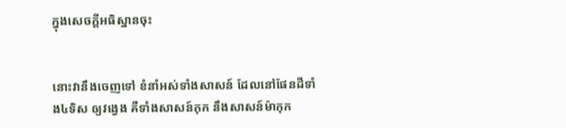ក្នុងសេចក្ដីអធិស្ឋានចុះ


នោះវានឹងចេញទៅ ខំនាំអស់ទាំងសាសន៍ ដែលនៅផែនដីទាំង៤ទិស ឲ្យវង្វេង គឺទាំងសាសន៍កុក នឹងសាសន៍ម៉ាកុក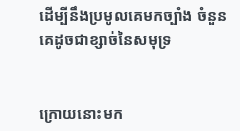ដើម្បីនឹងប្រមូលគេមកច្បាំង ចំនួនគេដូចជាខ្សាច់នៃសមុទ្រ


ក្រោយនោះមក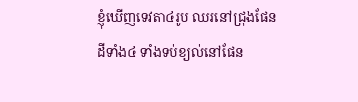ខ្ញុំឃើញទេវតា៤រូប ឈរនៅជ្រុងផែនដីទាំង៤ ទាំងទប់ខ្យល់នៅផែន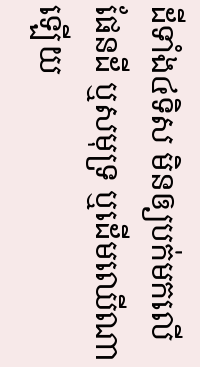ដីទាំង៤ទិស មិនឲ្យបក់មកលើផែនដី ឬសមុទ្រ ឬដើមឈើណាឡើយ